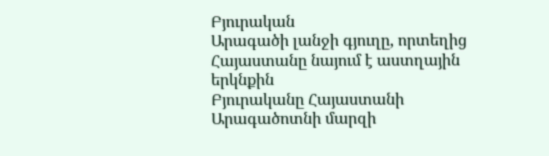Բյուրական
Արագածի լանջի գյուղը, որտեղից Հայաստանը նայում է աստղային երկնքին
Բյուրականը Հայաստանի Արագածոտնի մարզի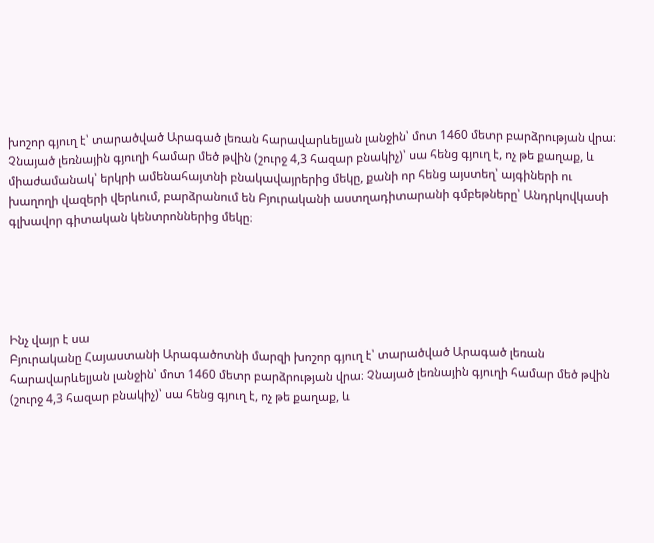խոշոր գյուղ է՝ տարածված Արագած լեռան հարավարևելյան լանջին՝ մոտ 1460 մետր բարձրության վրա։ Չնայած լեռնային գյուղի համար մեծ թվին (շուրջ 4,3 հազար բնակիչ)՝ սա հենց գյուղ է, ոչ թե քաղաք, և միաժամանակ՝ երկրի ամենահայտնի բնակավայրերից մեկը, քանի որ հենց այստեղ՝ այգիների ու խաղողի վազերի վերևում, բարձրանում են Բյուրականի աստղադիտարանի գմբեթները՝ Անդրկովկասի գլխավոր գիտական կենտրոններից մեկը։





Ինչ վայր է սա
Բյուրականը Հայաստանի Արագածոտնի մարզի խոշոր գյուղ է՝ տարածված Արագած լեռան հարավարևելյան լանջին՝ մոտ 1460 մետր բարձրության վրա։ Չնայած լեռնային գյուղի համար մեծ թվին (շուրջ 4,3 հազար բնակիչ)՝ սա հենց գյուղ է, ոչ թե քաղաք, և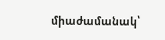միաժամանակ՝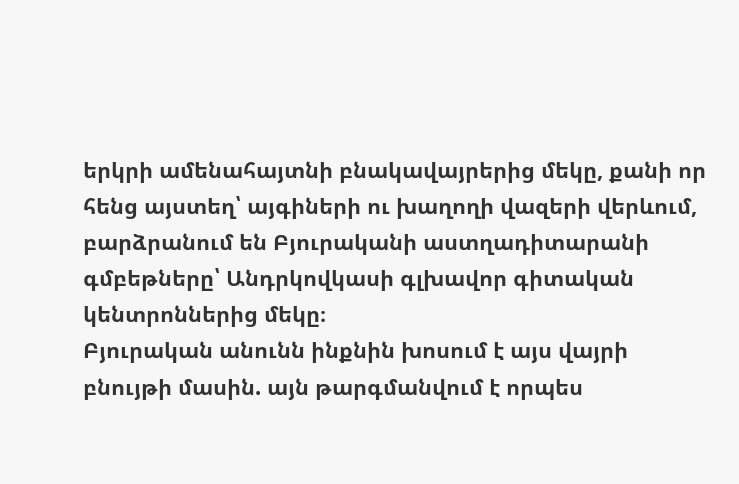երկրի ամենահայտնի բնակավայրերից մեկը, քանի որ հենց այստեղ՝ այգիների ու խաղողի վազերի վերևում, բարձրանում են Բյուրականի աստղադիտարանի գմբեթները՝ Անդրկովկասի գլխավոր գիտական կենտրոններից մեկը։
Բյուրական անունն ինքնին խոսում է այս վայրի բնույթի մասին. այն թարգմանվում է որպես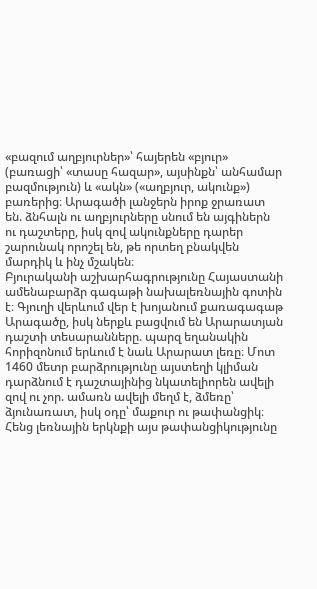«բազում աղբյուրներ»՝ հայերեն «բյուր» (բառացի՝ «տասը հազար», այսինքն՝ անհամար բազմություն) և «ակն» («աղբյուր, ակունք») բառերից։ Արագածի լանջերն իրոք ջրառատ են. ձնհալն ու աղբյուրները սնում են այգիներն ու դաշտերը, իսկ զով ակունքները դարեր շարունակ որոշել են, թե որտեղ բնակվեն մարդիկ և ինչ մշակեն։
Բյուրականի աշխարհագրությունը Հայաստանի ամենաբարձր գագաթի նախալեռնային գոտին է։ Գյուղի վերևում վեր է խոյանում քառագագաթ Արագածը, իսկ ներքև բացվում են Արարատյան դաշտի տեսարանները. պարզ եղանակին հորիզոնում երևում է նաև Արարատ լեռը։ Մոտ 1460 մետր բարձրությունը այստեղի կլիման դարձնում է դաշտայինից նկատելիորեն ավելի զով ու չոր. ամառն ավելի մեղմ է, ձմեռը՝ ձյունառատ, իսկ օդը՝ մաքուր ու թափանցիկ։ Հենց լեռնային երկնքի այս թափանցիկությունը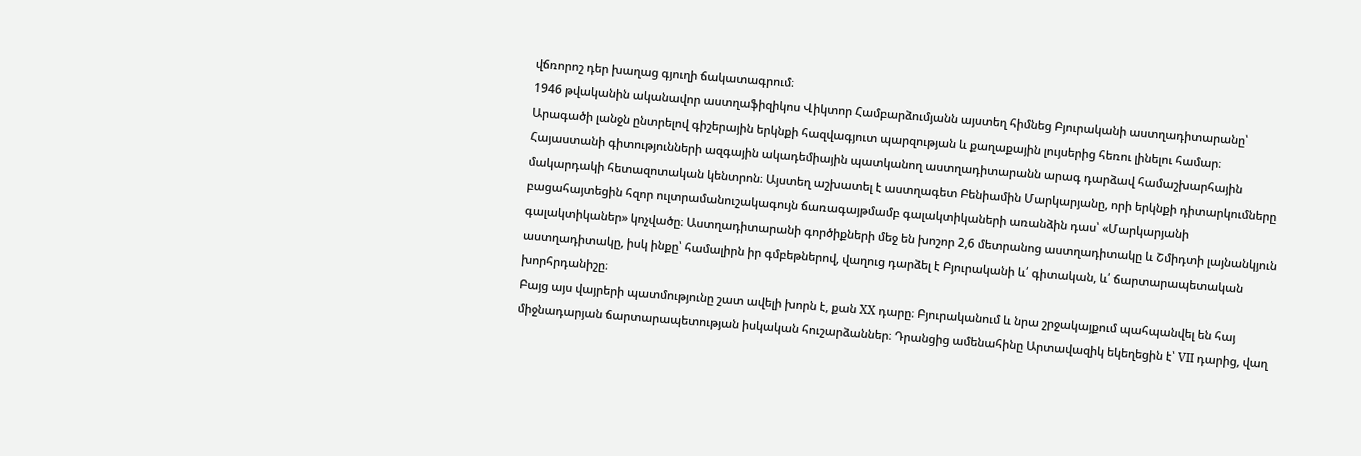վճռորոշ դեր խաղաց գյուղի ճակատագրում։
1946 թվականին ականավոր աստղաֆիզիկոս Վիկտոր Համբարձումյանն այստեղ հիմնեց Բյուրականի աստղադիտարանը՝ Արագածի լանջն ընտրելով գիշերային երկնքի հազվագյուտ պարզության և քաղաքային լույսերից հեռու լինելու համար։ Հայաստանի գիտությունների ազգային ակադեմիային պատկանող աստղադիտարանն արագ դարձավ համաշխարհային մակարդակի հետազոտական կենտրոն։ Այստեղ աշխատել է աստղագետ Բենիամին Մարկարյանը, որի երկնքի դիտարկումները բացահայտեցին հզոր ուլտրամանուշակագույն ճառագայթմամբ գալակտիկաների առանձին դաս՝ «Մարկարյանի գալակտիկաներ» կոչվածը։ Աստղադիտարանի գործիքների մեջ են խոշոր 2,6 մետրանոց աստղադիտակը և Շմիդտի լայնանկյուն աստղադիտակը, իսկ ինքը՝ համալիրն իր գմբեթներով, վաղուց դարձել է Բյուրականի և՛ գիտական, և՛ ճարտարապետական խորհրդանիշը։
Բայց այս վայրերի պատմությունը շատ ավելի խորն է, քան XX դարը։ Բյուրականում և նրա շրջակայքում պահպանվել են հայ միջնադարյան ճարտարապետության իսկական հուշարձաններ։ Դրանցից ամենահինը Արտավազիկ եկեղեցին է՝ VII դարից, վաղ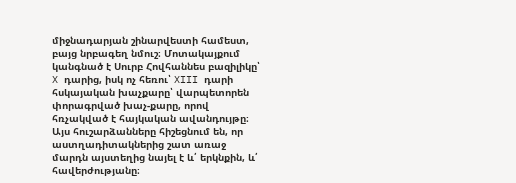միջնադարյան շինարվեստի համեստ, բայց նրբագեղ նմուշ։ Մոտակայքում կանգնած է Սուրբ Հովհաննես բազիլիկը՝ X դարից, իսկ ոչ հեռու՝ XIII դարի հսկայական խաչքարը՝ վարպետորեն փորագրված խաչ-քարը, որով հռչակված է հայկական ավանդույթը։ Այս հուշարձանները հիշեցնում են, որ աստղադիտակներից շատ առաջ մարդն այստեղից նայել է և՛ երկնքին, և՛ հավերժությանը։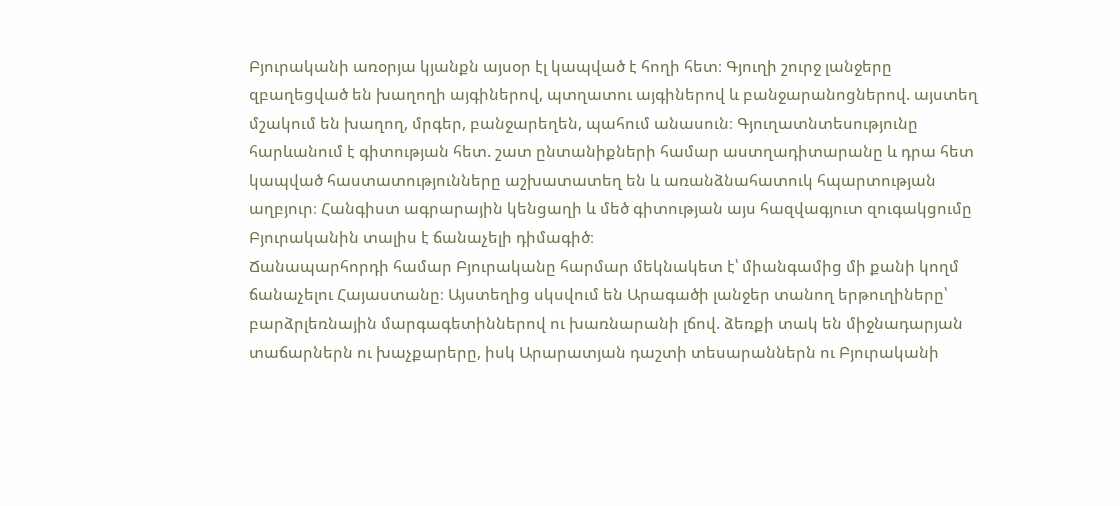Բյուրականի առօրյա կյանքն այսօր էլ կապված է հողի հետ։ Գյուղի շուրջ լանջերը զբաղեցված են խաղողի այգիներով, պտղատու այգիներով և բանջարանոցներով. այստեղ մշակում են խաղող, մրգեր, բանջարեղեն, պահում անասուն։ Գյուղատնտեսությունը հարևանում է գիտության հետ. շատ ընտանիքների համար աստղադիտարանը և դրա հետ կապված հաստատությունները աշխատատեղ են և առանձնահատուկ հպարտության աղբյուր։ Հանգիստ ագրարային կենցաղի և մեծ գիտության այս հազվագյուտ զուգակցումը Բյուրականին տալիս է ճանաչելի դիմագիծ։
Ճանապարհորդի համար Բյուրականը հարմար մեկնակետ է՝ միանգամից մի քանի կողմ ճանաչելու Հայաստանը։ Այստեղից սկսվում են Արագածի լանջեր տանող երթուղիները՝ բարձրլեռնային մարգագետիններով ու խառնարանի լճով. ձեռքի տակ են միջնադարյան տաճարներն ու խաչքարերը, իսկ Արարատյան դաշտի տեսարաններն ու Բյուրականի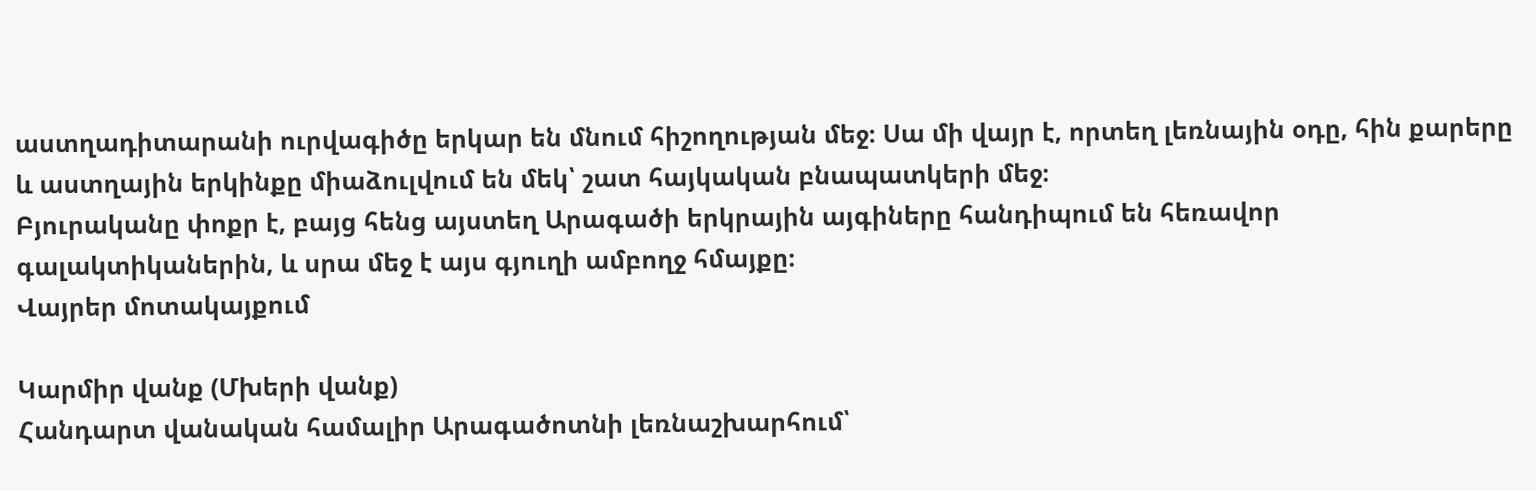աստղադիտարանի ուրվագիծը երկար են մնում հիշողության մեջ։ Սա մի վայր է, որտեղ լեռնային օդը, հին քարերը և աստղային երկինքը միաձուլվում են մեկ՝ շատ հայկական բնապատկերի մեջ։
Բյուրականը փոքր է, բայց հենց այստեղ Արագածի երկրային այգիները հանդիպում են հեռավոր գալակտիկաներին, և սրա մեջ է այս գյուղի ամբողջ հմայքը։
Վայրեր մոտակայքում

Կարմիր վանք (Մխերի վանք)
Հանդարտ վանական համալիր Արագածոտնի լեռնաշխարհում՝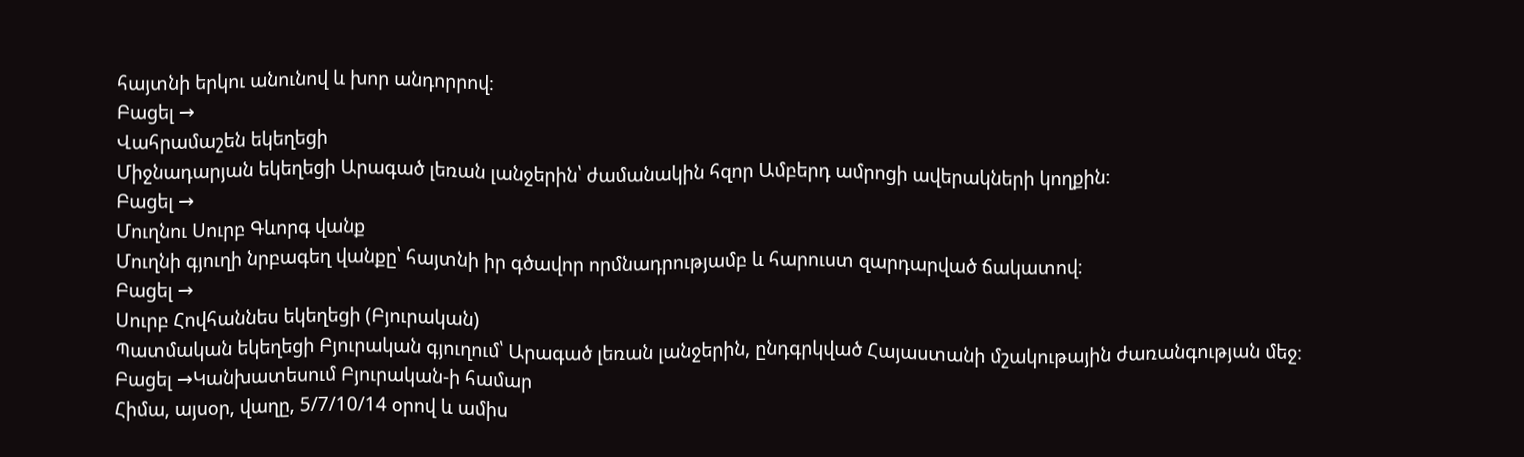հայտնի երկու անունով և խոր անդորրով։
Բացել →
Վահրամաշեն եկեղեցի
Միջնադարյան եկեղեցի Արագած լեռան լանջերին՝ ժամանակին հզոր Ամբերդ ամրոցի ավերակների կողքին։
Բացել →
Մուղնու Սուրբ Գևորգ վանք
Մուղնի գյուղի նրբագեղ վանքը՝ հայտնի իր գծավոր որմնադրությամբ և հարուստ զարդարված ճակատով։
Բացել →
Սուրբ Հովհաննես եկեղեցի (Բյուրական)
Պատմական եկեղեցի Բյուրական գյուղում՝ Արագած լեռան լանջերին, ընդգրկված Հայաստանի մշակութային ժառանգության մեջ։
Բացել →Կանխատեսում Բյուրական-ի համար
Հիմա, այսօր, վաղը, 5/7/10/14 օրով և ամիս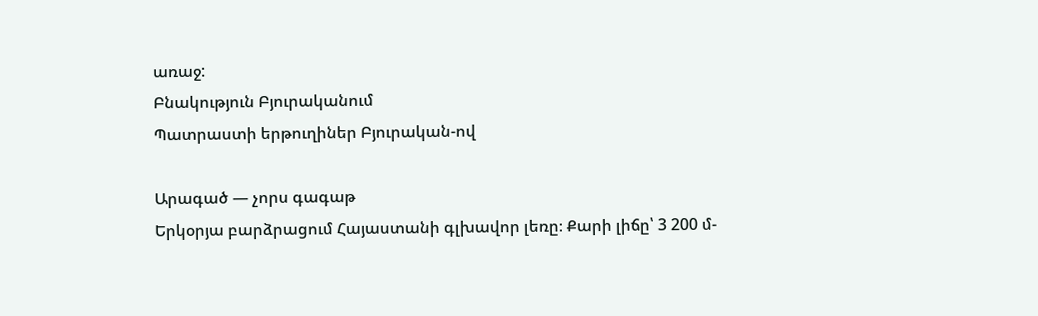առաջ:
Բնակություն Բյուրականում
Պատրաստի երթուղիներ Բյուրական-ով

Արագած — չորս գագաթ
Երկօրյա բարձրացում Հայաստանի գլխավոր լեռը։ Քարի լիճը՝ 3 200 մ-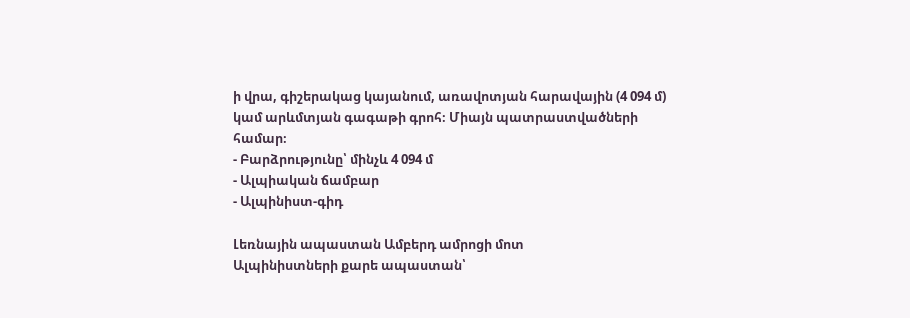ի վրա, գիշերակաց կայանում, առավոտյան հարավային (4 094 մ) կամ արևմտյան գագաթի գրոհ։ Միայն պատրաստվածների համար։
- Բարձրությունը՝ մինչև 4 094 մ
- Ալպիական ճամբար
- Ալպինիստ-գիդ

Լեռնային ապաստան Ամբերդ ամրոցի մոտ
Ալպինիստների քարե ապաստան՝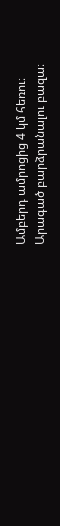Ամբերդ ամրոցից 4 կմ հեռու։ Արագած բարձրանալու բազա։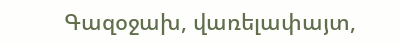Գազօջախ, վառելափայտ,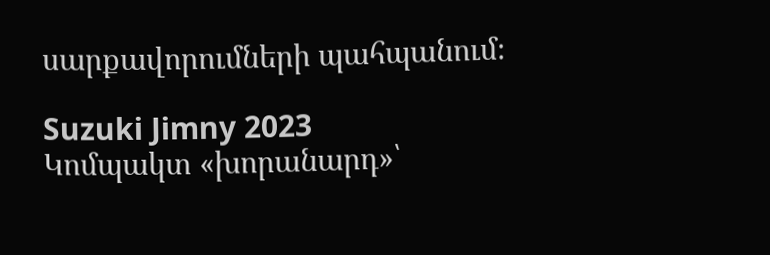սարքավորումների պահպանում։

Suzuki Jimny 2023
Կոմպակտ «խորանարդ»՝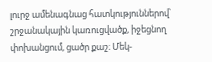լուրջ ամենագնաց հատկություններով՝ շրջանակային կառուցվածք, իջեցնող փոխանցում, ցածր քաշ։ Մեկ-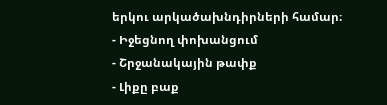երկու արկածախնդիրների համար։
- Իջեցնող փոխանցում
- Շրջանակային թափք
- Լիքը բաք